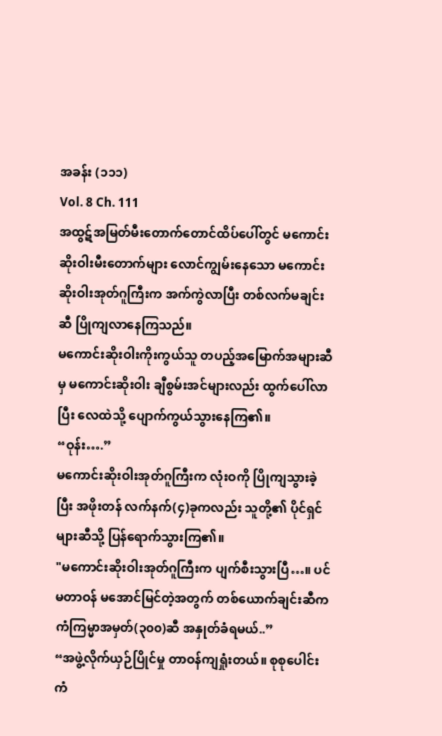အခန်း (၁၁၁)
Vol. 8 Ch. 111
အထွဋ်အမြတ်မီးတောက်တောင်ထိပ်ပေါ်တွင် မကောင်းဆိုးဝါးမီးတောက်များ လောင်ကျွမ်းနေသော မကောင်းဆိုးဝါးအုတ်ဂူကြီးက အက်ကွဲလာပြီး တစ်လက်မချင်းဆီ ပြိုကျလာနေကြသည်။
မကောင်းဆိုးဝါးကိုးကွယ်သူ တပည့်အမြောက်အများဆီမှ မကောင်းဆိုးဝါး ချီစွမ်းအင်များလည်း ထွက်ပေါ်လာပြီး လေထဲသို့ ပျောက်ကွယ်သွားနေကြ၏။
“ဝုန်း….”
မကောင်းဆိုးဝါးအုတ်ဂူကြီးက လုံးဝကို ပြိုကျသွားခဲ့ပြီး အဖိုးတန် လက်နက်(၄)ခုကလည်း သူတို့၏ ပိုင်ရှင်များဆီသို့ ပြန်ရောက်သွားကြ၏။
"မကောင်းဆိုးဝါးအုတ်ဂူကြီးက ပျက်စီးသွားပြီ…။ ပင်မတာဝန် မအောင်မြင်တဲ့အတွက် တစ်ယောက်ချင်းဆီက ကံကြမ္မာအမှတ်(၃၀၀)ဆီ အနှုတ်ခံရမယ်..”
“အဖွဲ့လိုက်ယှဉ်ပြိုင်မှု တာဝန်ကျရှုံးတယ်။ စုစုပေါင်း ကံ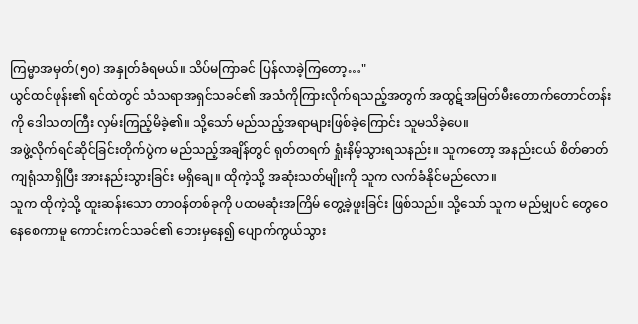ကြမ္မာအမှတ်(၅၀) အနှုတ်ခံရမယ်။ သိပ်မကြာခင် ပြန်လာခဲ့ကြတော့…"
ယွင်ထင်ဖုန်း၏ ရင်ထဲတွင် သံသရာအရှင်သခင်၏ အသံကိုကြားလိုက်ရသည့်အတွက် အထွဋ်အမြတ်မီးတောက်တောင်တန်းကို ဒေါသတကြီး လှမ်းကြည့်မိခဲ့၏။ သို့သော် မည်သည့်အရာများဖြစ်ခဲ့ကြောင်း သူမသိခဲ့ပေ။
အဖွဲ့လိုက်ရင်ဆိုင်ခြင်းတိုက်ပွဲက မည်သည့်အချိန်တွင် ရုတ်တရက် ရှုံးနိမ့်သွားရသနည်း။ သူကတော့ အနည်းငယ် စိတ်ဓာတ်ကျရုံသာရှိပြီး အားနည်းသွားခြင်း မရှိချေ။ ထိုကဲ့သို့ အဆုံးသတ်မျိုးကို သူက လက်ခံနိုင်မည်လော။
သူက ထိုကဲ့သို့ ထူးဆန်းသော တာဝန်တစ်ခုကို ပထမဆုံးအကြိမ် တွေ့ခဲ့ဖူးခြင်း ဖြစ်သည်။ သို့သော် သူက မည်မျှပင် တွေဝေနေစေကာမူ ကောင်းကင်သခင်၏ ဘေးမှနေ၍ ပျောက်ကွယ်သွား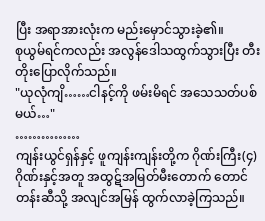ပြီး အရာအားလုံးက မည်းမှောင်သွားခဲ့၏။
စုယွမ်ရင်ကလည်း အလွန်ဒေါသထွက်သွားပြီး တီးတိုးပြောလိုက်သည်။
"ယုလုံကျိ……ငါနင့်ကို ဖမ်းမိရင် အသေသတ်ပစ်မယ်…"
……………
ကျန်းယွင်ရှန်နှင့် ဖူကျန်းကျန်းတို့က ဂိုဏ်းကြီး(၄)ဂိုဏ်းနှင့်အတူ အထွဋ်အမြတ်မီးတောက် တောင်တန်းဆီသို့ အလျင်အမြန် ထွက်လာခဲ့ကြသည်။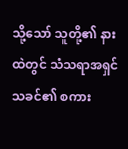သို့သော် သူတို့၏ နားထဲတွင် သံသရာအရှင်သခင်၏ စကား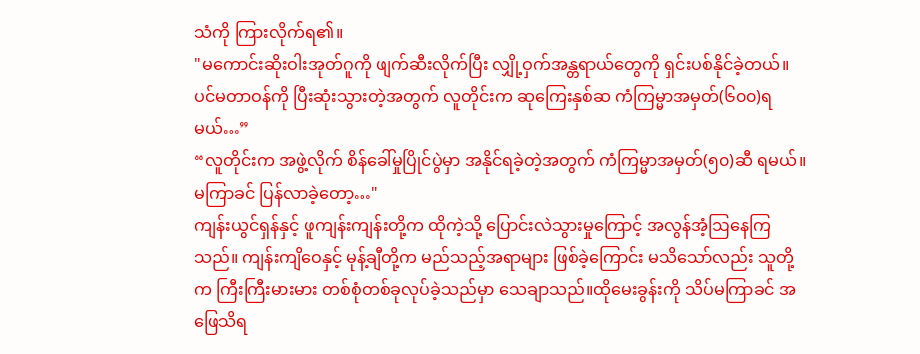သံကို ကြားလိုက်ရ၏။
"မကောင်းဆိုးဝါးအုတ်ဂူကို ဖျက်ဆီးလိုက်ပြီး လျှို့ဝှက်အန္တရာယ်တွေကို ရှင်းပစ်နိုင်ခဲ့တယ်။ ပင်မတာဝန်ကို ပြီးဆုံးသွားတဲ့အတွက် လူတိုင်းက ဆုကြေးနှစ်ဆ ကံကြမ္မာအမှတ်(၆၀၀)ရမယ်…”
“လူတိုင်းက အဖွဲ့လိုက် စိန်ခေါ်မှုပြိုင်ပွဲမှာ အနိုင်ရခဲ့တဲ့အတွက် ကံကြမ္မာအမှတ်(၅၀)ဆီ ရမယ်။ မကြာခင် ပြန်လာခဲ့တော့…"
ကျန်းယွင်ရှန်နှင့် ဖူကျန်းကျန်းတို့က ထိုကဲ့သို့ ပြောင်းလဲသွားမှုကြောင့် အလွန်အံ့ဩနေကြသည်။ ကျန်းကျိဝေနှင့် မုန့်ချီတို့က မည်သည့်အရာများ ဖြစ်ခဲ့ကြောင်း မသိသော်လည်း သူတို့က ကြီးကြီးမားမား တစ်စုံတစ်ခုလုပ်ခဲ့သည်မှာ သေချာသည်။ထိုမေးခွန်းကို သိပ်မကြာခင် အဖြေသိရ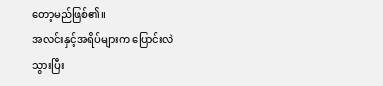တော့မည်ဖြစ်၏။
အလင်းနှင့်အရိပ်များက ပြောင်းလဲသွားပြီး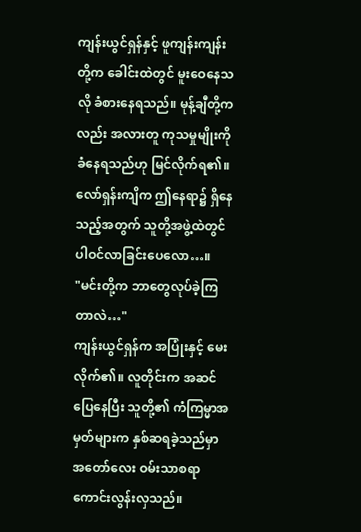ကျန်းယွင်ရှန်နှင့် ဖူကျန်းကျန်းတို့က ခေါင်းထဲတွင် မူးဝေနေသလို ခံစားနေရသည်။ မုန့်ချီတို့ကလည်း အလားတူ ကုသမှုမျိုးကို ခံနေရသည်ဟု မြင်လိုက်ရ၏။ လော်ရှန်းကျိက ဤနေရာ၌ ရှိနေသည့်အတွက် သူတို့အဖွဲ့ထဲတွင် ပါဝင်လာခြင်းပေလော…။
"မင်းတို့က ဘာတွေလုပ်ခဲ့ကြတာလဲ…"
ကျန်းယွင်ရှန်က အပြုံးနှင့် မေးလိုက်၏။ လူတိုင်းက အဆင်ပြေနေပြီး သူတို့၏ ကံကြမ္မာအမှတ်များက နှစ်ဆရခဲ့သည်မှာ အတော်လေး ဝမ်းသာစရာ ကောင်းလွန်းလှသည်။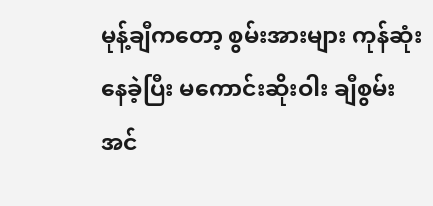မုန့်ချီကတော့ စွမ်းအားများ ကုန်ဆုံးနေခဲ့ပြီး မကောင်းဆိုးဝါး ချီစွမ်းအင်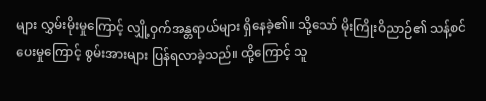များ လွှမ်းမိုးမှုကြောင့် လျှို့ဝှက်အန္တရာယ်များ ရှိနေခဲ့၏။ သို့သော် မိုးကြိုးဝိညာဉ်၏ သန့်စင်ပေးမှုကြောင့် စွမ်းအားများ ပြန်ရလာခဲ့သည်။ ထို့ကြောင့် သူ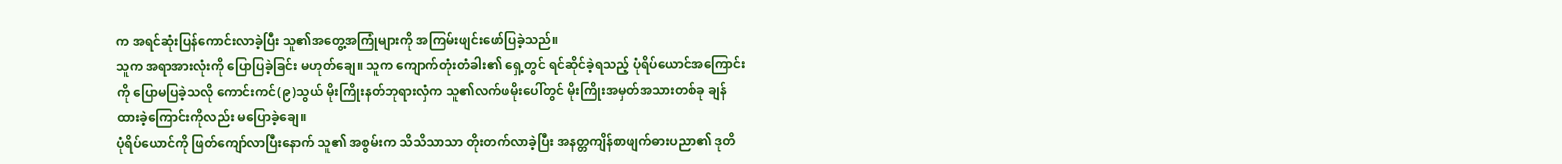က အရင်ဆုံးပြန်ကောင်းလာခဲ့ပြီး သူ၏အတွေ့အကြုံများကို အကြမ်းဖျင်းဖော်ပြခဲ့သည်။
သူက အရာအားလုံးကို ပြောပြခဲ့ခြင်း မဟုတ်ချေ။ သူက ကျောက်တုံးတံခါး၏ ရှေ့တွင် ရင်ဆိုင်ခဲ့ရသည့် ပုံရိပ်ယောင်အကြောင်းကို ပြောမပြခဲ့သလို ကောင်းကင်(၉)သွယ် မိုးကြိုးနတ်ဘုရားလှံက သူ၏လက်ဖမိုးပေါ်တွင် မိုးကြိုးအမှတ်အသားတစ်ခု ချန်ထားခဲ့ကြောင်းကိုလည်း မပြောခဲ့ချေ။
ပုံရိပ်ယောင်ကို ဖြတ်ကျော်လာပြီးနောက် သူ၏ အစွမ်းက သိသိသာသာ တိုးတက်လာခဲ့ပြီး အနတ္တကျိန်စာဖျက်ဓားပညာ၏ ဒုတိ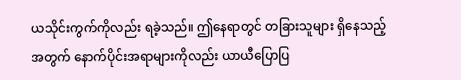ယသိုင်းကွက်ကိုလည်း ရခဲ့သည်။ ဤနေရာတွင် တခြားသူများ ရှိနေသည့်အတွက် နောက်ပိုင်းအရာများကိုလည်း ယာယီပြောပြ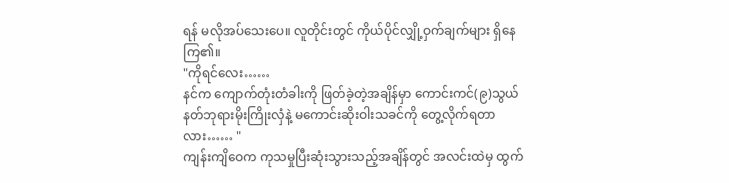ရန် မလိုအပ်သေးပေ။ လူတိုင်းတွင် ကိုယ်ပိုင်လျှို့ဝှက်ချက်များ ရှိနေကြ၏။
"ကိုရင်လေး……
နင်က ကျောက်တုံးတံခါးကို ဖြတ်ခဲ့တဲ့အချိန်မှာ ကောင်းကင်(၉)သွယ် နတ်ဘုရားမိုးကြိုးလှံနဲ့ မကောင်းဆိုးဝါးသခင်ကို တွေ့လိုက်ရတာလား…… "
ကျန်းကျိဝေက ကုသမှုပြီးဆုံးသွားသည့်အချိန်တွင် အလင်းထဲမှ ထွက်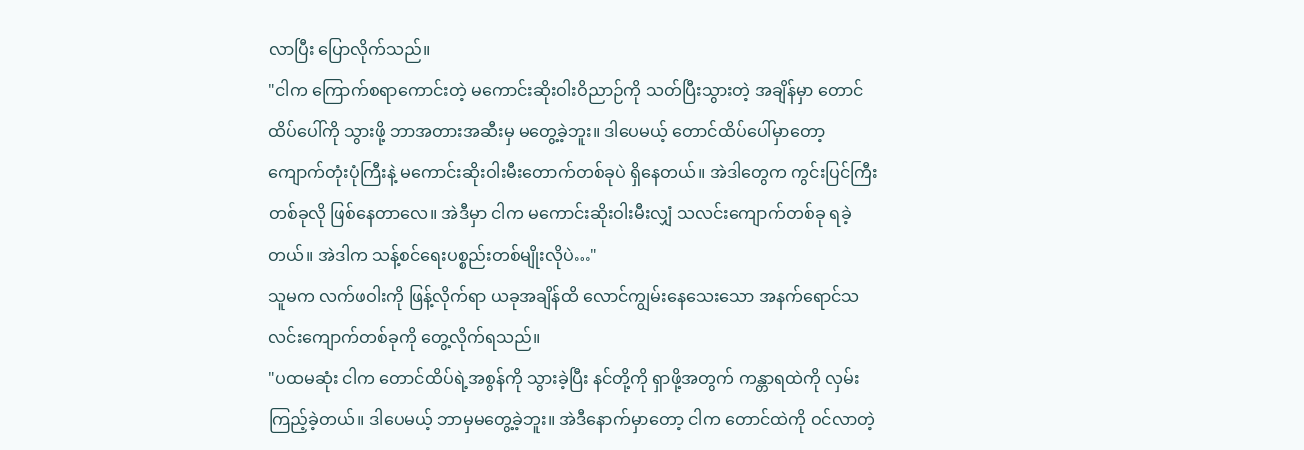လာပြီး ပြောလိုက်သည်။
"ငါက ကြောက်စရာကောင်းတဲ့ မကောင်းဆိုးဝါးဝိညာဉ်ကို သတ်ပြီးသွားတဲ့ အချိန်မှာ တောင်ထိပ်ပေါ်ကို သွားဖို့ ဘာအတားအဆီးမှ မတွေ့ခဲ့ဘူး။ ဒါပေမယ့် တောင်ထိပ်ပေါ်မှာတော့ ကျောက်တုံးပုံကြီးနဲ့ မကောင်းဆိုးဝါးမီးတောက်တစ်ခုပဲ ရှိနေတယ်။ အဲဒါတွေက ကွင်းပြင်ကြီးတစ်ခုလို ဖြစ်နေတာလေ။ အဲဒီမှာ ငါက မကောင်းဆိုးဝါးမီးလျှံ သလင်းကျောက်တစ်ခု ရခဲ့တယ်။ အဲဒါက သန့်စင်ရေးပစ္စည်းတစ်မျိုးလိုပဲ…"
သူမက လက်ဖဝါးကို ဖြန့်လိုက်ရာ ယခုအချိန်ထိ လောင်ကျွမ်းနေသေးသော အနက်ရောင်သလင်းကျောက်တစ်ခုကို တွေ့လိုက်ရသည်။
"ပထမဆုံး ငါက တောင်ထိပ်ရဲ့အစွန်ကို သွားခဲ့ပြီး နင်တို့ကို ရှာဖို့အတွက် ကန္တာရထဲကို လှမ်းကြည့်ခဲ့တယ်။ ဒါပေမယ့် ဘာမှမတွေ့ခဲ့ဘူး။ အဲဒီနောက်မှာတော့ ငါက တောင်ထဲကို ဝင်လာတဲ့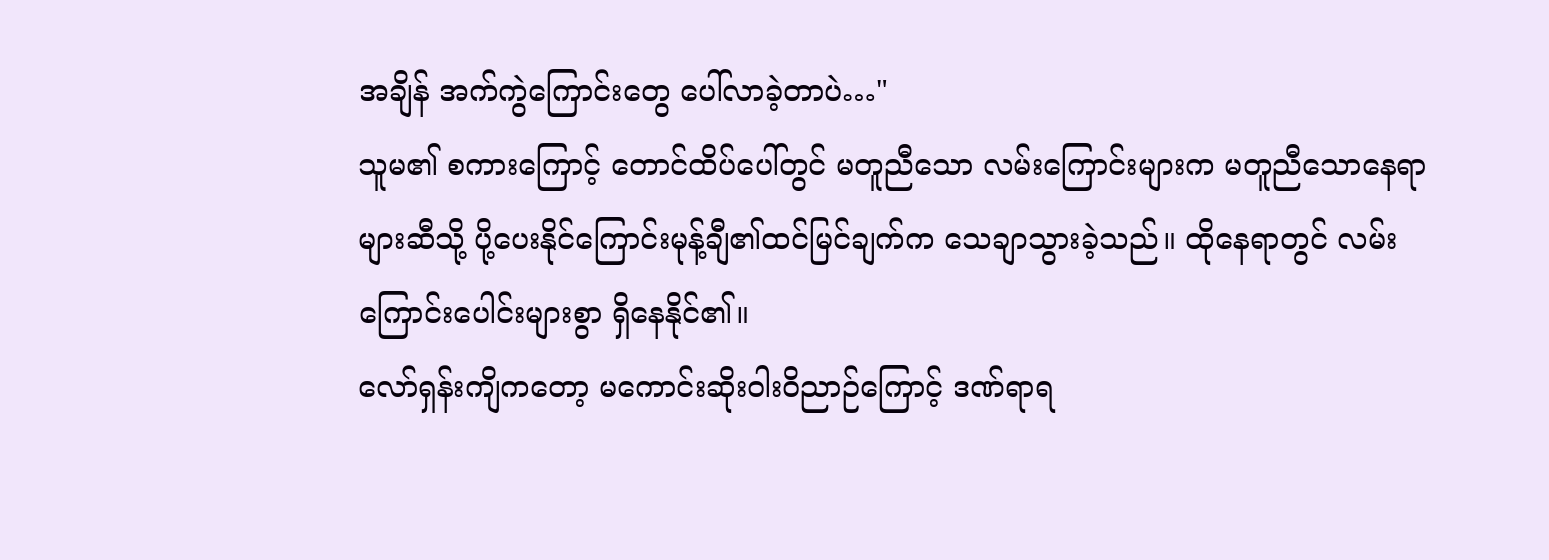အချိန် အက်ကွဲကြောင်းတွေ ပေါ်လာခဲ့တာပဲ…"
သူမ၏ စကားကြောင့် တောင်ထိပ်ပေါ်တွင် မတူညီသော လမ်းကြောင်းများက မတူညီသောနေရာများဆီသို့ ပို့ပေးနိုင်ကြောင်းမုန့်ချီ၏ထင်မြင်ချက်က သေချာသွားခဲ့သည်။ ထိုနေရာတွင် လမ်းကြောင်းပေါင်းများစွာ ရှိနေနိုင်၏။
လော်ရှန်းကျိကတော့ မကောင်းဆိုးဝါးဝိညာဉ်ကြောင့် ဒဏ်ရာရ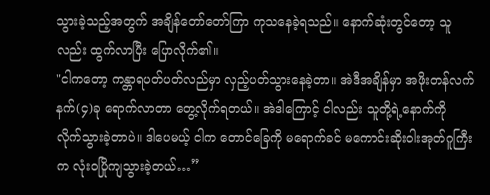သွားခဲ့သည့်အတွက် အချိန်တော်တော်ကြာ ကုသနေခဲ့ရသည်။ နောက်ဆုံးတွင်တော့ သူလည်း ထွက်လာပြီး ပြောလိုက်၏။
"ငါကတော့ ကန္တာရပတ်ပတ်လည်မှာ လှည့်ပတ်သွားနေခဲ့တာ။ အဲဒီအချိန်မှာ အဖိုးတန်လက်နက်(၄)ခု ရောက်လာတာ တွေ့လိုက်ရတယ်။ အဲဒါကြောင့် ငါလည်း သူတို့ရဲ့နောက်ကို လိုက်သွားခဲ့တာပဲ။ ဒါပေမယ့် ငါက တောင်ခြေကို မရောက်ခင် မကောင်းဆိုးဝါးအုတ်ဂူကြီးက လုံးဝပြိုကျသွားခဲ့တယ်…”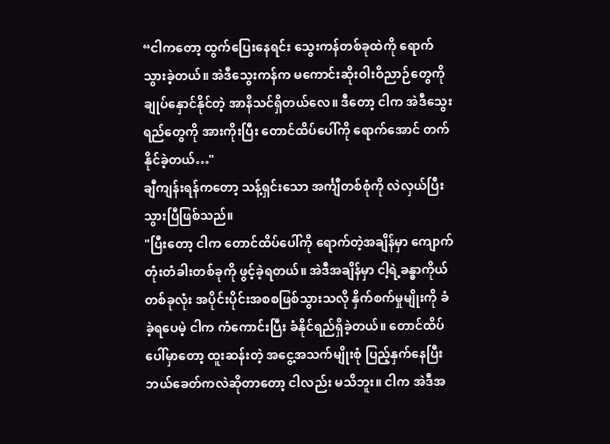“ငါကတော့ ထွက်ပြေးနေရင်း သွေးကန်တစ်ခုထဲကို ရောက်သွားခဲ့တယ်။ အဲဒီသွေးကန်က မကောင်းဆိုးဝါးဝိညာဉ်တွေကို ချုပ်နှောင်နိုင်တဲ့ အာနိသင်ရှိတယ်လေ။ ဒီတော့ ငါက အဲဒီသွေးရည်တွေကို အားကိုးပြီး တောင်ထိပ်ပေါ်ကို ရောက်အောင် တက်နိုင်ခဲ့တယ်…"
ချီကျန်းရန်ကတော့ သန့်ရှင်းသော အင်္ကျီတစ်စုံကို လဲလှယ်ပြီးသွားပြီဖြစ်သည်။
"ပြီးတော့ ငါက တောင်ထိပ်ပေါ်ကို ရောက်တဲ့အချိန်မှာ ကျောက်တုံးတံခါးတစ်ခုကို ဖွင့်ခဲ့ရတယ်။ အဲဒီအချိန်မှာ ငါ့ရဲ့ခန္ဓာကိုယ်တစ်ခုလုံး အပိုင်းပိုင်းအစစဖြစ်သွားသလို နှိက်စက်မှုမျိုးကို ခံခဲ့ရပေမဲ့ ငါက ကံကောင်းပြီး ခံနိုင်ရည်ရှိခဲ့တယ်။ တောင်ထိပ်ပေါ်မှာတော့ ထူးဆန်းတဲ့ အငွေ့အသက်မျိုးစုံ ပြည့်နှက်နေပြီး ဘယ်ခေတ်ကလဲဆိုတာတော့ ငါလည်း မသိဘူး။ ငါက အဲဒီအ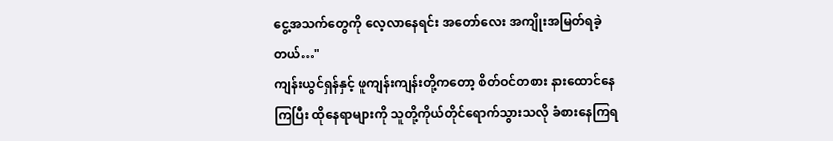ငွေ့အသက်တွေကို လေ့လာနေရင်း အတော်လေး အကျိုးအမြတ်ရခဲ့တယ်…"
ကျန်းယွင်ရှန်နှင့် ဖူကျန်းကျန်းတို့ကတော့ စိတ်ဝင်တစား နားထောင်နေကြပြီး ထိုနေရာများကို သူတို့ကိုယ်တိုင်ရောက်သွားသလို ခံစားနေကြရ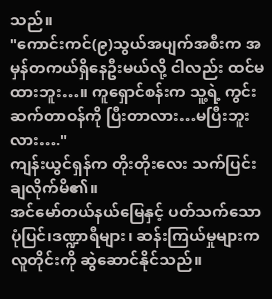သည်။
"ကောင်းကင်(၉)သွယ်အပျက်အစီးက အမှန်တကယ်ရှိနေဦးမယ်လို့ ငါလည်း ထင်မထားဘူး…။ ကူရှောင်စန်းက သူ့ရဲ့ ကွင်းဆက်တာဝန်ကို ပြီးတာလား…မပြီးဘူးလား…."
ကျန်းယွင်ရှန်က တိုးတိုးလေး သက်ပြင်းချလိုက်မိ၏။
အင်မော်တယ်နယ်မြေနှင့် ပတ်သက်သော ပုံပြင်၊ဒဏ္ဍာရီများ၊ ဆန်းကြယ်မှုများက လူတိုင်းကို ဆွဲဆောင်နိုင်သည်။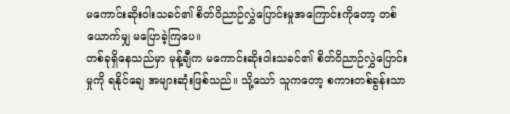မကောင်းဆိုးဝါးသခင်၏ စိတ်ဝိညာဉ်လွှဲပြောင်းမှုအကြောင်းကိုတော့ တစ်ယောက်မျှ မပြောခဲ့ကြပေ။
တစ်ခုရှိနေသည်မှာ မုန့်ချီက မကောင်းဆိုးဝါးသခင်၏ စိတ်ဝိညာဉ်လွှဲပြောင်းမှုကို ရနိုင်ချေ အများဆုံးဖြစ်သည်။ သို့သော် သူကတော့ စကားတစ်ခွန်းသာ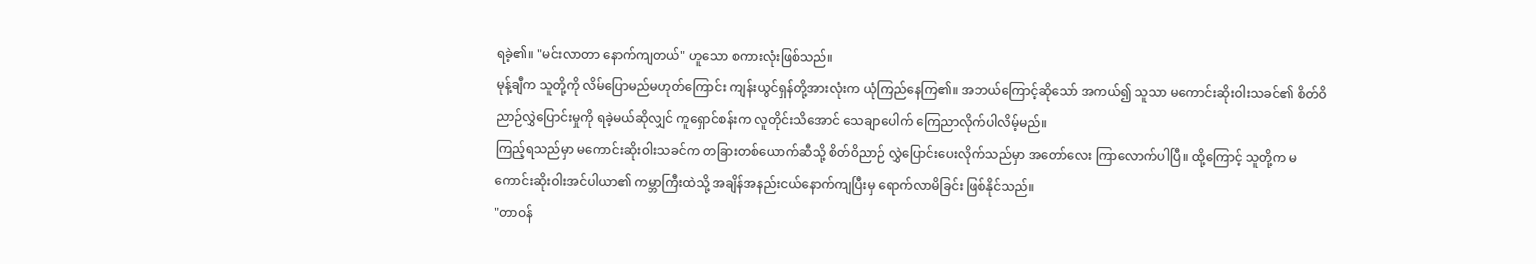ရခဲ့၏။ "မင်းလာတာ နောက်ကျတယ်" ဟူသော စကားလုံးဖြစ်သည်။
မုန့်ချီက သူတို့ကို လိမ်ပြောမည်မဟုတ်ကြောင်း ကျန်းယွင်ရှန်တို့အားလုံးက ယုံကြည်နေကြ၏။ အဘယ်ကြောင့်ဆိုသော် အကယ်၍ သူသာ မကောင်းဆိုးဝါးသခင်၏ စိတ်ဝိညာဉ်လွှဲပြောင်းမှုကို ရခဲ့မယ်ဆိုလျှင် ကူရှောင်စန်းက လူတိုင်းသိအောင် သေချာပေါက် ကြေညာလိုက်ပါလိမ့်မည်။
ကြည့်ရသည်မှာ မကောင်းဆိုးဝါးသခင်က တခြားတစ်ယောက်ဆီသို့ စိတ်ဝိညာဉ် လွှဲပြောင်းပေးလိုက်သည်မှာ အတော်လေး ကြာလောက်ပါပြီ။ ထို့ကြောင့် သူတို့က မကောင်းဆိုးဝါးအင်ပါယာ၏ ကမ္ဘာကြီးထဲသို့ အချိန်အနည်းငယ်နောက်ကျပြီးမှ ရောက်လာမိခြင်း ဖြစ်နိုင်သည်။
"တာဝန်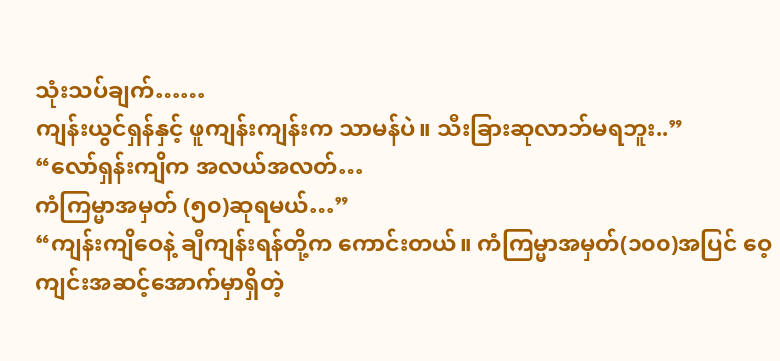သုံးသပ်ချက်……
ကျန်းယွင်ရှန်နှင့် ဖူကျန်းကျန်းက သာမန်ပဲ။ သီးခြားဆုလာဘ်မရဘူး..”
“လော်ရှန်းကျိက အလယ်အလတ်…
ကံကြမ္မာအမှတ် (၅၀)ဆုရမယ်…”
“ကျန်းကျိဝေနဲ့ ချီကျန်းရန်တို့က ကောင်းတယ်။ ကံကြမ္မာအမှတ်(၁၀၀)အပြင် ဝေ့ကျင်းအဆင့်အောက်မှာရှိတဲ့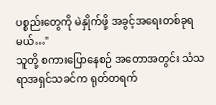ပစ္စည်းတွေကို မဲနှိုက်ဖို့ အခွင့်အရေးတစ်ခုရမယ်…"
သူတို့ စကားပြောနေစဉ် အတောအတွင်း သံသရာအရှင်သခင်က ရုတ်တရက်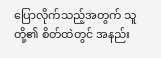ပြောလိုက်သည့်အတွက် သူတို့၏ စိတ်ထဲတွင် အနည်း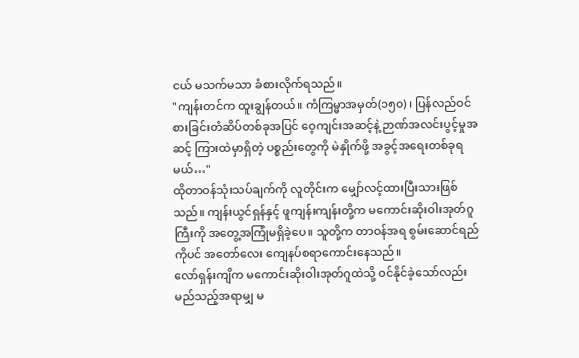ငယ် မသက်မသာ ခံစားလိုက်ရသည်။
"ကျန်းတင်က ထူးချွန်တယ်။ ကံကြမ္မာအမှတ်(၁၅၀) ၊ ပြန်လည်ဝင်စားခြင်းတံဆိပ်တစ်ခုအပြင် ဝေ့ကျင်းအဆင့်နဲ့ ဉာဏ်အလင်းပွင့်မှုအဆင့် ကြားထဲမှာရှိတဲ့ ပစ္စည်းတွေကို မဲနှိုက်ဖို့ အခွင့်အရေးတစ်ခုရမယ်…"
ထိုတာဝန်သုံးသပ်ချက်ကို လူတိုင်းက မျှော်လင့်ထားပြီးသားဖြစ်သည်။ ကျန်းယွင်ရှန်နှင့် ဖူကျန်းကျန်းတို့က မကောင်းဆိုးဝါးအုတ်ဂူကြီးကို အတွေ့အကြုံမရှိခဲ့ပေ။ သူတို့က တာဝန်အရ စွမ်းဆောင်ရည်ကိုပင် အတော်လေး ကျေနပ်စရာကောင်းနေသည်။
လော်ရှန်းကျိက မကောင်းဆိုးဝါးအုတ်ဂူထဲသို့ ဝင်နိုင်ခဲ့သော်လည်း မည်သည့်အရာမျှ မ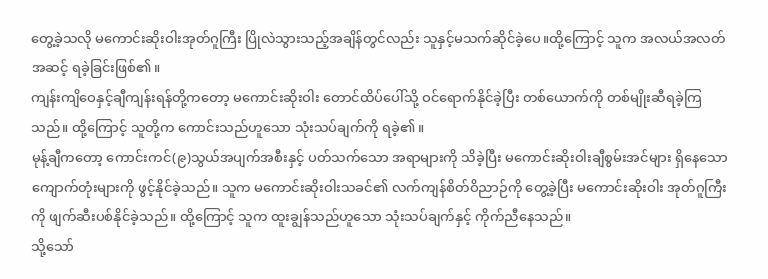တွေ့ခဲ့သလို မကောင်းဆိုးဝါးအုတ်ဂူကြီး ပြိုလဲသွားသည့်အချိန်တွင်လည်း သူနှင့်မသက်ဆိုင်ခဲ့ပေ။ထို့ကြောင့် သူက အလယ်အလတ်အဆင့် ရခဲ့ခြင်းဖြစ်၏။
ကျန်းကျိဝေနှင့်ချီကျန်းရန်တို့ကတော့ မကောင်းဆိုးဝါး တောင်ထိပ်ပေါ်သို့ ဝင်ရောက်နိုင်ခဲ့ပြီး တစ်ယောက်ကို တစ်မျိုးဆီရခဲ့ကြသည်။ ထို့ကြောင့် သူတို့က ကောင်းသည်ဟူသော သုံးသပ်ချက်ကို ရခဲ့၏။
မုန့်ချီကတော့ ကောင်းကင်(၉)သွယ်အပျက်အစီးနှင့် ပတ်သက်သော အရာများကို သိခဲ့ပြီး မကောင်းဆိုးဝါးချီစွမ်းအင်များ ရှိနေသော ကျောက်တုံးများကို ဖွင့်နိုင်ခဲ့သည်။ သူက မကောင်းဆိုးဝါးသခင်၏ လက်ကျန်စိတ်ဝိညာဉ်ကို တွေ့ခဲ့ပြီး မကောင်းဆိုးဝါး အုတ်ဂူကြီးကို ဖျက်ဆီးပစ်နိုင်ခဲ့သည်။ ထို့ကြောင့် သူက ထူးချွန်သည်ဟူသော သုံးသပ်ချက်နှင့် ကိုက်ညီနေသည်။
သို့သော်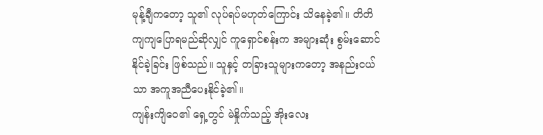မုန့်ချီကတော့ သူ၏ လုပ်ရပ်မဟုတ်ကြောင်း သိနေခဲ့၏။ တိတိကျကျပြောရမည်ဆိုလျှင် ကူရှောင်စန်းက အများဆုံး စွမ်းဆောင်နိုင်ခဲ့ခြင်း ဖြစ်သည်။ သူနှင့် တခြားသူများကတော့ အနည်းငယ်သာ အကူအညီပေးနိုင်ခဲ့၏။
ကျန်းကျိဝေ၏ ရှေ့တွင် မဲနှိုက်သည့် အိုးလေး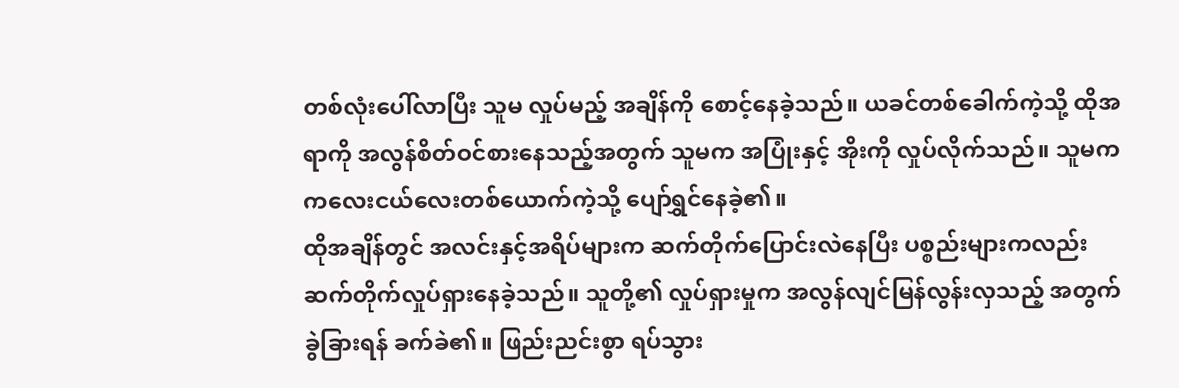တစ်လုံးပေါ်လာပြီး သူမ လှုပ်မည့် အချိန်ကို စောင့်နေခဲ့သည်။ ယခင်တစ်ခေါက်ကဲ့သို့ ထိုအရာကို အလွန်စိတ်ဝင်စားနေသည့်အတွက် သူမက အပြုံးနှင့် အိုးကို လှုပ်လိုက်သည်။ သူမက ကလေးငယ်လေးတစ်ယောက်ကဲ့သို့ ပျော်ရွှင်နေခဲ့၏။
ထိုအချိန်တွင် အလင်းနှင့်အရိပ်များက ဆက်တိုက်ပြောင်းလဲနေပြီး ပစ္စည်းများကလည်း ဆက်တိုက်လှုပ်ရှားနေခဲ့သည်။ သူတို့၏ လှုပ်ရှားမှုက အလွန်လျင်မြန်လွန်းလှသည့် အတွက် ခွဲခြားရန် ခက်ခဲ၏။ ဖြည်းညင်းစွာ ရပ်သွား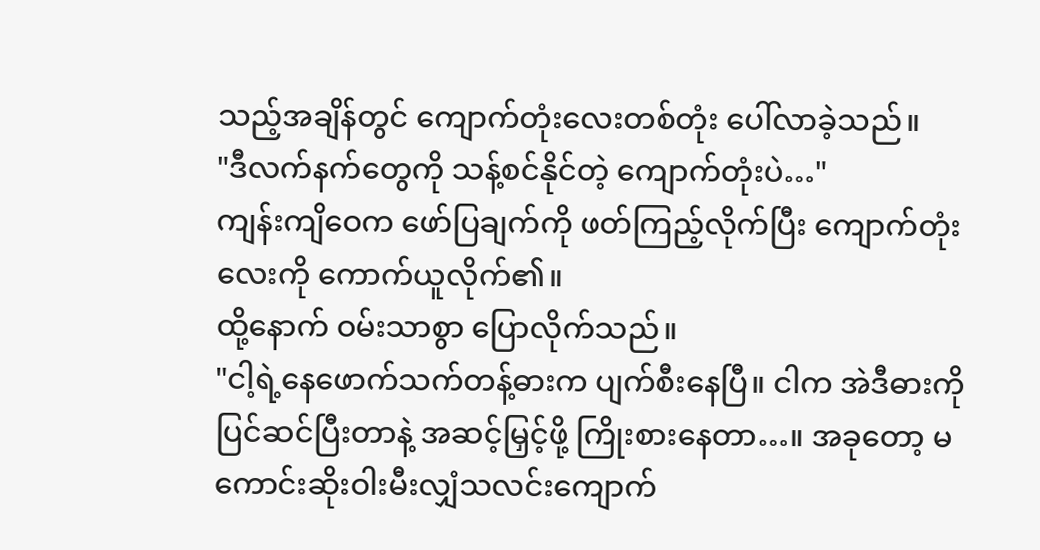သည့်အချိန်တွင် ကျောက်တုံးလေးတစ်တုံး ပေါ်လာခဲ့သည်။
"ဒီလက်နက်တွေကို သန့်စင်နိုင်တဲ့ ကျောက်တုံးပဲ…"
ကျန်းကျိဝေက ဖော်ပြချက်ကို ဖတ်ကြည့်လိုက်ပြီး ကျောက်တုံးလေးကို ကောက်ယူလိုက်၏။
ထို့နောက် ဝမ်းသာစွာ ပြောလိုက်သည်။
"ငါ့ရဲ့နေဖောက်သက်တန့်ဓားက ပျက်စီးနေပြီ။ ငါက အဲဒီဓားကို ပြင်ဆင်ပြီးတာနဲ့ အဆင့်မြှင့်ဖို့ ကြိုးစားနေတာ…။ အခုတော့ မကောင်းဆိုးဝါးမီးလျှံသလင်းကျောက်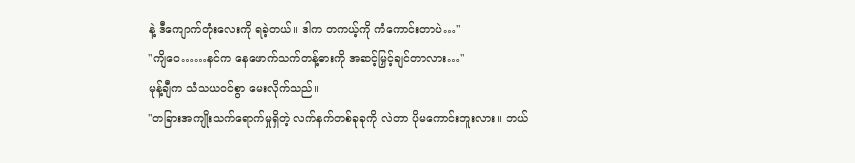နဲ့ ဒီကျောက်တုံးလေးကို ရခဲ့တယ်။ ဒါက တကယ့်ကို ကံကောင်းတာပဲ…"
"ကျိဝေ……နင်က နေဖောက်သက်တန့်ဓားကို အဆင့်မြှင့်ချင်တာလား…"
မုန့်ချီက သံသယဝင်စွာ မေးလိုက်သည်။
"တခြားအကျိုးသက်ရောက်မှုရှိတဲ့ လက်နက်တစ်ခုခုကို လဲတာ ပိုမကောင်းဘူးလား။ ဘယ်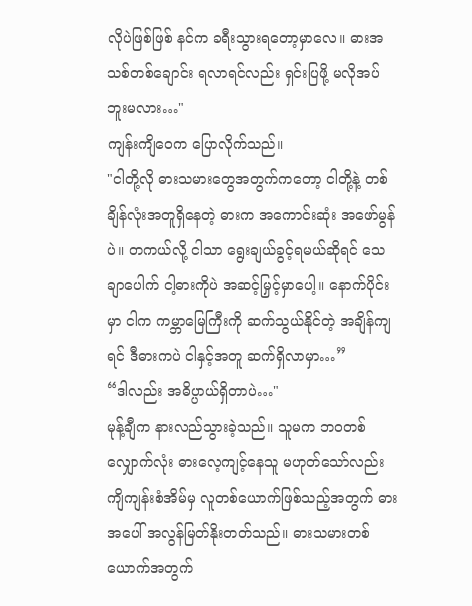လိုပဲဖြစ်ဖြစ် နင်က ခရီးသွားရတော့မှာလေ။ ဓားအသစ်တစ်ချောင်း ရလာရင်လည်း ရှင်းပြဖို့ မလိုအပ်ဘူးမလား…"
ကျန်းကျိဝေက ပြောလိုက်သည်။
"ငါတို့လို ဓားသမားတွေအတွက်ကတော့ ငါတို့နဲ့ တစ်ချိန်လုံးအတူရှိနေတဲ့ ဓားက အကောင်းဆုံး အဖော်မွန်ပဲ။ တကယ်လို့ ငါသာ ရွေးချယ်ခွင့်ရမယ်ဆိုရင် သေချာပေါက် ငါ့ဓားကိုပဲ အဆင့်မြှင့်မှာပေါ့။ နောက်ပိုင်းမှာ ငါက ကမ္ဘာမြေကြီးကို ဆက်သွယ်နိုင်တဲ့ အချိန်ကျရင် ဒီဓားကပဲ ငါနှင့်အတူ ဆက်ရှိလာမှာ…”
“ဒါလည်း အဓိပ္ပာယ်ရှိတာပဲ…"
မုန့်ချီက နားလည်သွားခဲ့သည်။ သူမက ဘဝတစ်လျှောက်လုံး ဓားလေ့ကျင့်နေသူ မဟုတ်သော်လည်း ကျိကျန်းစံအိမ်မှ လူတစ်ယောက်ဖြစ်သည့်အတွက် ဓားအပေါ် အလွန်မြတ်နိုးတတ်သည်။ ဓားသမားတစ်ယောက်အတွက်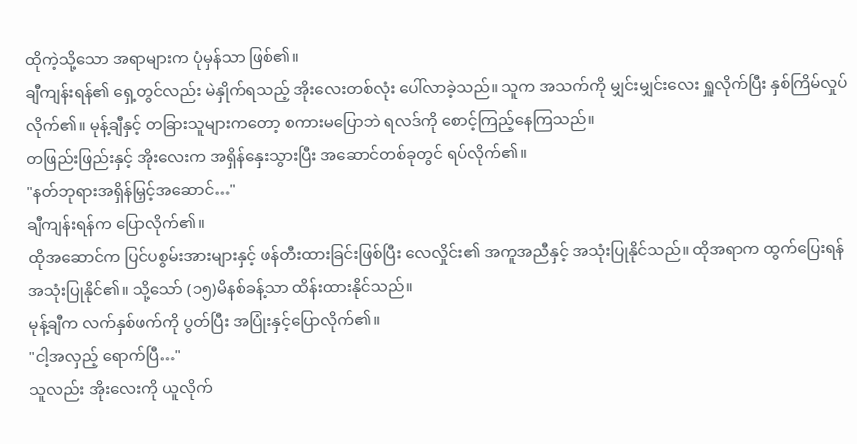ထိုကဲ့သို့သော အရာများက ပုံမှန်သာ ဖြစ်၏။
ချီကျန်းရန်၏ ရှေ့တွင်လည်း မဲနှိုက်ရသည့် အိုးလေးတစ်လုံး ပေါ်လာခဲ့သည်။ သူက အသက်ကို မျှင်းမျှင်းလေး ရှူလိုက်ပြီး နှစ်ကြိမ်လှုပ်လိုက်၏။ မုန့်ချီနှင့် တခြားသူများကတော့ စကားမပြောဘဲ ရလဒ်ကို စောင့်ကြည့်နေကြသည်။
တဖြည်းဖြည်းနှင့် အိုးလေးက အရှိန်နှေးသွားပြီး အဆောင်တစ်ခုတွင် ရပ်လိုက်၏။
"နတ်ဘုရားအရှိန်မြှင့်အဆောင်…"
ချီကျန်းရန်က ပြောလိုက်၏။
ထိုအဆောင်က ပြင်ပစွမ်းအားများနှင့် ဖန်တီးထားခြင်းဖြစ်ပြီး လေလှိုင်း၏ အကူအညီနှင့် အသုံးပြုနိုင်သည်။ ထိုအရာက ထွက်ပြေးရန် အသုံးပြုနိုင်၏။ သို့သော် (၁၅)မိနစ်ခန့်သာ ထိန်းထားနိုင်သည်။
မုန့်ချီက လက်နှစ်ဖက်ကို ပွတ်ပြီး အပြုံးနှင့်ပြောလိုက်၏။
"ငါ့အလှည့် ရောက်ပြီ…"
သူလည်း အိုးလေးကို ယူလိုက်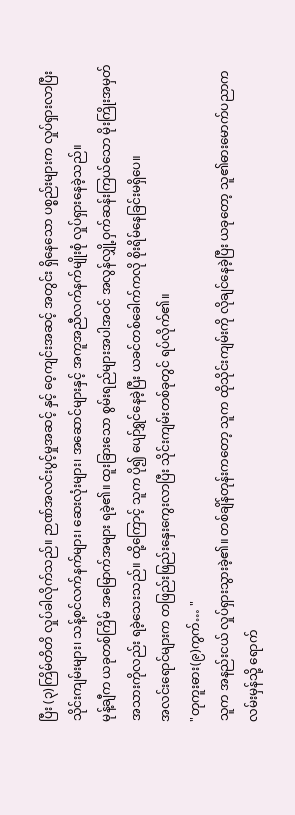ပြီး (၃)ကြိမ်တိတိ လှုပ်ခါလိုက်သည်။ ဉာဏ်အလင်းပွင့်မှုအဆင့် နှင့် ဝေ့ကျင်းအဆင့် အတွင်း ရှိနေသော ပစ္စည်းများက လှုပ်ရှားလာပြီး သိုင်းကျမ်းများ၊ သန့်စင်လက်နက်များ၊ ဆေးလုံးများ၊ အဆောင်များနှင့် အကူအညီလက်နက်မျိုးစုံ လှုပ်ရှားနေခဲ့သည်။
မုန့်ချီက ယခုတစ်ကြိမ် အမြောက်အများ ရခဲ့၏။ ထူးခြားသော စွမ်းရည်များအပါအဝင် အလွန်လျှို့ဝှက်ဆန်းကြယ်သော မိုးကြိုးအမှတ်အသားကိုလည်း ရခဲ့သေးသည်။ ထို့ကြောင့် သူက ပို၍ ပျော်ရွှင်နေခဲ့ပြီး ယခင်တစ်ခေါက်ကလို စိုးရိမ်နေခြင်းမရှိပေ။
အလင်းရောင်များက တဖြည်းဖြည်းနှေးကွေးလာပြီး သိုင်းကျမ်းတစ်ခုတွင် ရပ်လိုက်၏။
"တုကူးဓား(၉)ကွက်… "
သူက အနည်းငယ် လှုပ်ရှားသွားခဲ့၏။ တစ်ချိန်တုန်းကတော့ သူက ထိုသိုင်းကျမ်းကို လိုချင်နေခဲ့ပြီး ယခုတော့ သူ၏ဓားမောက်ပညာက လမ်းမှန်သို့ ရောက်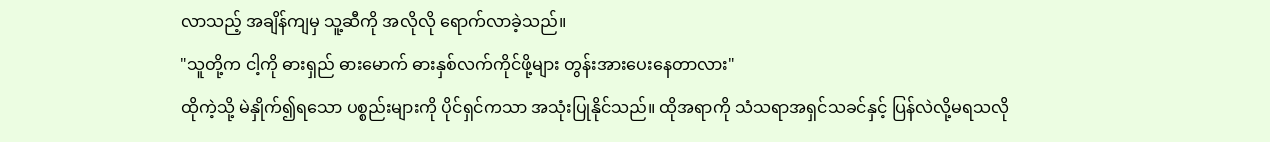လာသည့် အချိန်ကျမှ သူ့ဆီကို အလိုလို ရောက်လာခဲ့သည်။
"သူတို့က ငါ့ကို ဓားရှည် ဓားမောက် ဓားနှစ်လက်ကိုင်ဖို့များ တွန်းအားပေးနေတာလား"
ထိုကဲ့သို့ မဲနှိုက်၍ရသော ပစ္စည်းများကို ပိုင်ရှင်ကသာ အသုံးပြုနိုင်သည်။ ထိုအရာကို သံသရာအရှင်သခင်နှင့် ပြန်လဲလို့မရသလို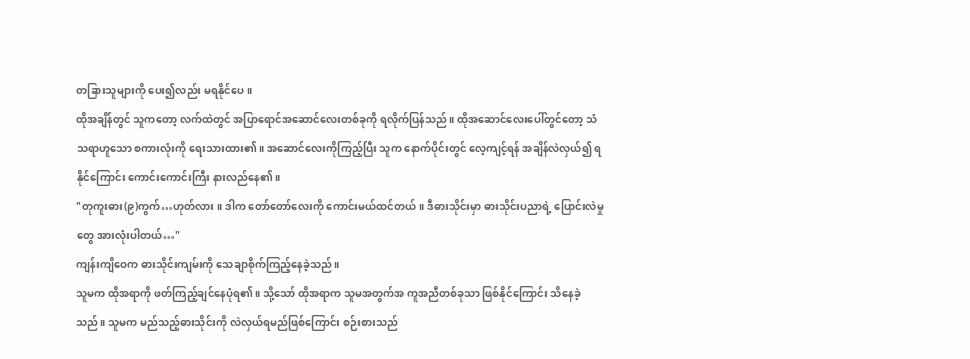တခြားသူများကို ပေး၍လည်း မရနိုင်ပေ။
ထိုအချိန်တွင် သူကတော့ လက်ထဲတွင် အပြာရောင်အဆောင်လေးတစ်ခုကို ရလိုက်ပြန်သည်။ ထိုအဆောင်လေးပေါ်တွင်တော့ သံသရာဟူသော စကားလုံးကို ရေးသားထား၏။ အဆောင်လေးကိုကြည့်ပြီး သူက နောက်ပိုင်းတွင် လေ့ကျင့်ရန် အချိန်လဲလှယ်၍ ရနိုင်ကြောင်း ကောင်းကောင်းကြီး နားလည်နေ၏။
"တုကူးဓား(၉)ကွက်…ဟုတ်လား ။ ဒါက တော်တော်လေးကို ကောင်းမယ်ထင်တယ်။ ဒီဓားသိုင်းမှာ ဓားသိုင်းပညာရဲ့ ပြောင်းလဲမှုတွေ အားလုံးပါတယ်…"
ကျန်းကျိဝေက ဓားသိုင်းကျမ်းကို သေချာစိုက်ကြည့်နေခဲ့သည်။
သူမက ထိုအရာကို ဖတ်ကြည့်ချင်နေပုံရ၏။ သို့သော် ထိုအရာက သူမအတွက်အ ကူအညီတစ်ခုသာ ဖြစ်နိုင်ကြောင်း သိနေခဲ့သည်။ သူမက မည်သည့်ဓားသိုင်းကို လဲလှယ်ရမည်ဖြစ်ကြောင်း စဉ်းစားသည်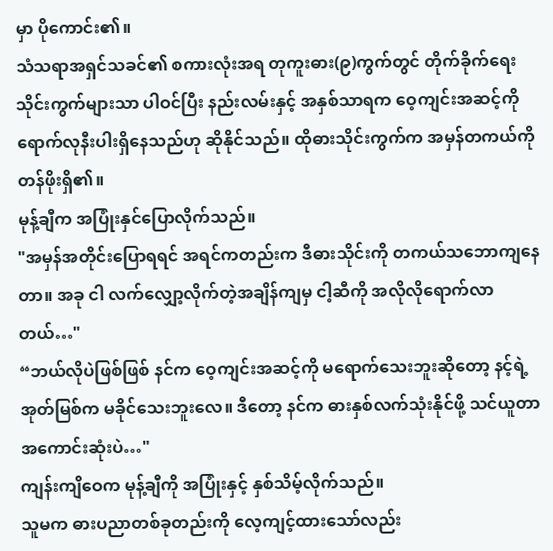မှာ ပိုကောင်း၏။
သံသရာအရှင်သခင်၏ စကားလုံးအရ တုကူးဓား(၉)ကွက်တွင် တိုက်ခိုက်ရေးသိုင်းကွက်များသာ ပါဝင်ပြီး နည်းလမ်းနှင့် အနှစ်သာရက ဝေ့ကျင်းအဆင့်ကို ရောက်လုနီးပါးရှိနေသည်ဟု ဆိုနိုင်သည်။ ထိုဓားသိုင်းကွက်က အမှန်တကယ်ကို တန်ဖိုးရှိ၏။
မုန့်ချီက အပြုံးနှင်ပြောလိုက်သည်။
"အမှန်အတိုင်းပြောရရင် အရင်ကတည်းက ဒီဓားသိုင်းကို တကယ်သဘောကျနေတာ။ အခု ငါ လက်လျှော့လိုက်တဲ့အချိန်ကျမှ ငါ့ဆီကို အလိုလိုရောက်လာတယ်…"
“ဘယ်လိုပဲဖြစ်ဖြစ် နင်က ဝေ့ကျင်းအဆင့်ကို မရောက်သေးဘူးဆိုတော့ နင့်ရဲ့ အုတ်မြစ်က မခိုင်သေးဘူးလေ။ ဒီတော့ နင်က ဓားနှစ်လက်သုံးနိုင်ဖို့ သင်ယူတာ အကောင်းဆုံးပဲ…"
ကျန်းကျိဝေက မုန့်ချီကို အပြုံးနှင့် နှစ်သိမ့်လိုက်သည်။
သူမက ဓားပညာတစ်ခုတည်းကို လေ့ကျင့်ထားသော်လည်း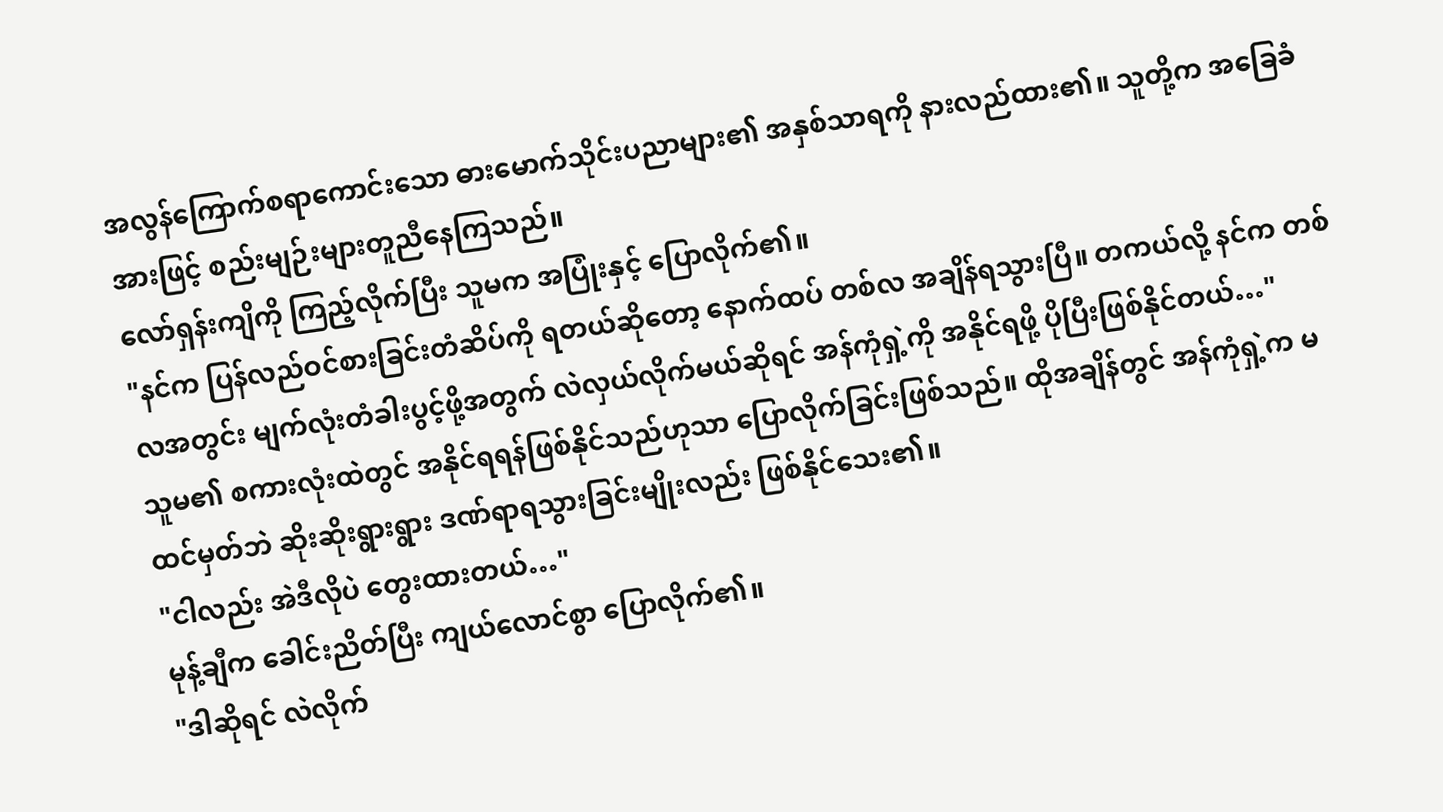အလွန်ကြောက်စရာကောင်းသော ဓားမောက်သိုင်းပညာများ၏ အနှစ်သာရကို နားလည်ထား၏။ သူတို့က အခြေခံအားဖြင့် စည်းမျဉ်းများတူညီနေကြသည်။
လော်ရှန်းကျိကို ကြည့်လိုက်ပြီး သူမက အပြုံးနှင့် ပြောလိုက်၏။
"နင်က ပြန်လည်ဝင်စားခြင်းတံဆိပ်ကို ရတယ်ဆိုတော့ နောက်ထပ် တစ်လ အချိန်ရသွားပြီ။ တကယ်လို့ နင်က တစ်လအတွင်း မျက်လုံးတံခါးပွင့်ဖို့အတွက် လဲလှယ်လိုက်မယ်ဆိုရင် အန်ကုံရှဲ့ကို အနိုင်ရဖို့ ပိုပြီးဖြစ်နိုင်တယ်…"
သူမ၏ စကားလုံးထဲတွင် အနိုင်ရရန်ဖြစ်နိုင်သည်ဟုသာ ပြောလိုက်ခြင်းဖြစ်သည်။ ထိုအချိန်တွင် အန်ကုံရှဲ့က မထင်မှတ်ဘဲ ဆိုးဆိုးရွားရွား ဒဏ်ရာရသွားခြင်းမျိုးလည်း ဖြစ်နိုင်သေး၏။
"ငါလည်း အဲဒီလိုပဲ တွေးထားတယ်…"
မုန့်ချီက ခေါင်းညိတ်ပြီး ကျယ်လောင်စွာ ပြောလိုက်၏။
"ဒါဆိုရင် လဲလိုက်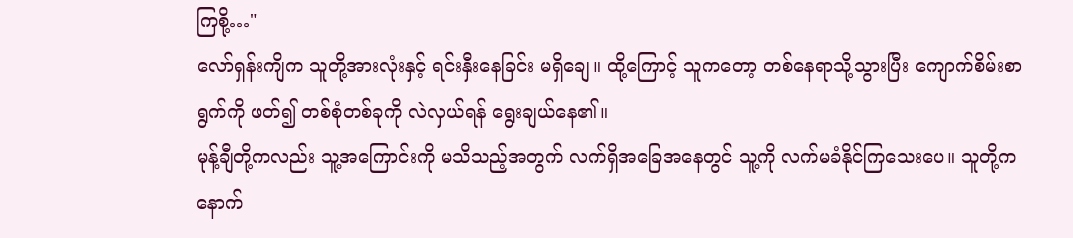ကြစို့…"
လော်ရှန်းကျိက သူတို့အားလုံးနှင့် ရင်းနှီးနေခြင်း မရှိချေ။ ထို့ကြောင့် သူကတော့ တစ်နေရာသို့သွားပြီး ကျောက်စိမ်းစာရွက်ကို ဖတ်၍ တစ်စုံတစ်ခုကို လဲလှယ်ရန် ရွေးချယ်နေ၏။
မုန့်ချီတို့ကလည်း သူ့အကြောင်းကို မသိသည့်အတွက် လက်ရှိအခြေအနေတွင် သူ့ကို လက်မခံနိုင်ကြသေးပေ။ သူတို့က နောက်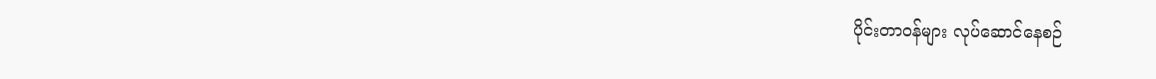ပိုင်းတာဝန်များ လုပ်ဆောင်နေစဉ်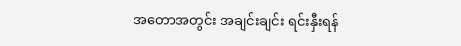အတောအတွင်း အချင်းချင်း ရင်းနှီးရန်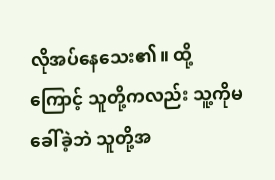လိုအပ်နေသေး၏။ ထို့ကြောင့် သူတို့ကလည်း သူ့ကိုမခေါ်ခဲ့ဘဲ သူတို့အ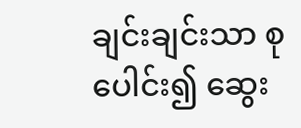ချင်းချင်းသာ စုပေါင်း၍ ဆွေး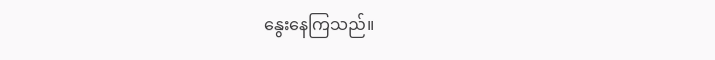နွေးနေကြသည်။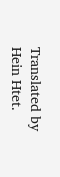Translated by Hein Htet.